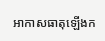អាកាសធាតុឡើងក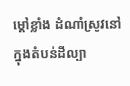ម្ដៅខ្លាំង ដំណាំស្រូវនៅក្នុងតំបន់ដីល្បា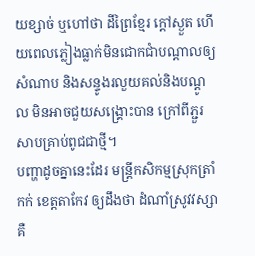យខ្សាច់ ឬហៅថា ដីព្រៃខ្មែរ ក្តៅស្ងួត ហើយពេលភ្លៀងធ្លាក់មិនជោកជាំបណ្ដាលឲ្យសំណាប និងសន្ទូងរលួយគល់និងបណ្ដូល មិនអាចជួយសង្គ្រោះបាន ក្រៅពីភ្ជួរសាបគ្រាប់ពូជជាថ្មី។
បញ្ហាដូចគ្នានេះដែរ មន្ត្រីកសិកម្មស្រុកត្រាំកក់ ខេត្តតាកែវ ឲ្យដឹងថា ដំណាំស្រូវវស្សាគឺ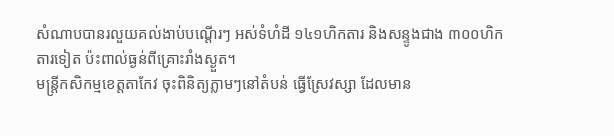សំណាបបានរលួយគល់ងាប់បណ្តើរៗ អស់ទំហំដី ១៤១ហិកតារ និងសន្ទូងជាង ៣០០ហិកតារទៀត ប៉ះពាល់ធ្ងន់ពីគ្រោះរាំងស្ងួត។
មន្ត្រីកសិកម្មខេត្តតាកែវ ចុះពិនិត្យភ្លាមៗនៅតំបន់ ធ្វើស្រែវស្សា ដែលមាន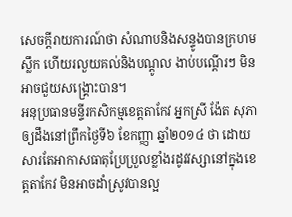សេចក្ដីរាយការណ៍ថា សំណាបនិងសន្ទូងបានក្រហមស្លឹក ហើយរលួយគល់និងបណ្ដូល ងាប់បណ្តើរៗ មិនអាចជួយសង្គ្រោះបាន។
អនុប្រធានមន្ទីរកសិកម្មខេត្តតាកែវ អ្នកស្រី ង៉ែត សុភា ឲ្យដឹងនៅព្រឹកថ្ងៃទី៦ ខែកញ្ញា ឆ្នាំ២០១៤ ថា ដោយសារតែអាកាសធាតុប្រែប្រួលខ្លាំងរដូវវស្សានៅក្នុងខេត្តតាកែវ មិនអាចដាំស្រូវបានល្អ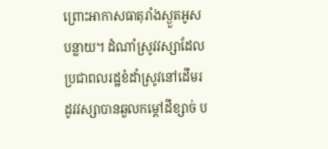ព្រោះអាកាសធាតុរាំងស្ងួតអូសបន្លាយ។ ដំណាំស្រូវវស្សាដែលប្រជាពលរដ្ឋខំដាំស្រូវនៅដើមរដូវវស្សាបានឆួលកម្ដៅដីខ្សាច់ ប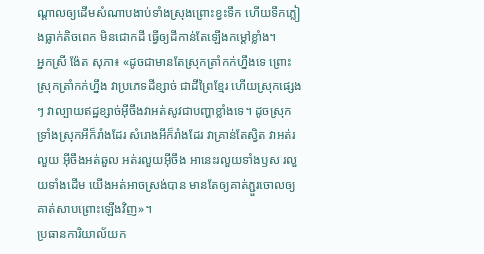ណ្ដាលឲ្យដើមសំណាបងាប់ទាំងស្រុងព្រោះខ្វះទឹក ហើយទឹកភ្លៀងធ្លាក់តិចពេក មិនជោកដី ធ្វើឲ្យដីកាន់តែឡើងកម្ដៅខ្លាំង។
អ្នកស្រី ង៉ែត សុភា៖ «ដូចជាមានតែស្រុកត្រាំកក់ហ្នឹងទេ ព្រោះស្រុកត្រាំកក់ហ្នឹង វាប្រភេទដីខ្សាច់ ជាដីព្រៃខ្មែរ ហើយស្រុកផ្សេងៗ វាល្បាយឥដ្ឋខ្សាច់អ៊ីចឹងវាអត់សូវជាបញ្ហាខ្លាំងទេ។ ដូចស្រុកទ្រាំងស្រុកអីក៏រាំងដែរ សំរោងអីក៏រាំងដែរ វាគ្រាន់តែស្វិត វាអត់រលួយ អ៊ីចឹងអត់ឆួល អត់រលួយអ៊ីចឹង អានេះរលួយទាំងឫស រលួយទាំងដើម យើងអត់អាចស្រង់បាន មានតែឲ្យគាត់ភ្ជួរចោលឲ្យគាត់សាបព្រោះឡើងវិញ»។
ប្រធានការិយាល័យក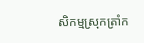សិកម្មស្រុកត្រាំក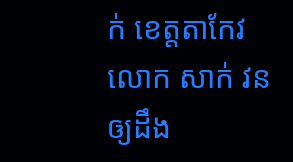ក់ ខេត្តតាកែវ លោក សាក់ វន ឲ្យដឹង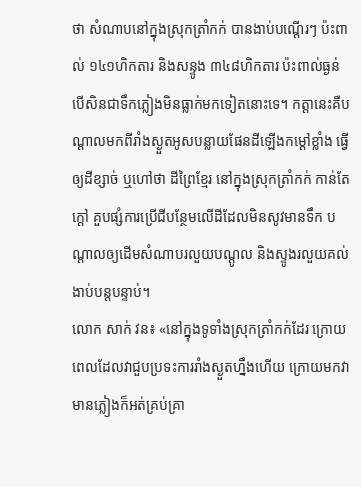ថា សំណាបនៅក្នុងស្រុកត្រាំកក់ បានងាប់បណ្តើរៗ ប៉ះពាល់ ១៤១ហិកតារ និងសន្ទូង ៣៤៨ហិកតារ ប៉ះពាល់ធ្ងន់ បើសិនជាទឹកភ្លៀងមិនធ្លាក់មកទៀតនោះទេ។ កត្តានេះគឺបណ្ដាលមកពីរាំងស្ងួតអូសបន្លាយផែនដីឡើងកម្ដៅខ្លាំង ធ្វើឲ្យដីខ្សាច់ ឬហៅថា ដីព្រៃខ្មែរ នៅក្នុងស្រុកត្រាំកក់ កាន់តែក្ដៅ គួបផ្សំការប្រើជីបន្ថែមលើដីដែលមិនសូវមានទឹក បណ្ដាលឲ្យដើមសំណាបរលួយបណ្ដូល និងស្ទូងរលួយគល់ងាប់បន្តបន្ទាប់។
លោក សាក់ វន៖ «នៅក្នុងទូទាំងស្រុកត្រាំកក់ដែរ ក្រោយពេលដែលវាជួបប្រទះការរាំងស្ងួតហ្នឹងហើយ ក្រោយមកវាមានភ្លៀងក៏អត់គ្រប់គ្រា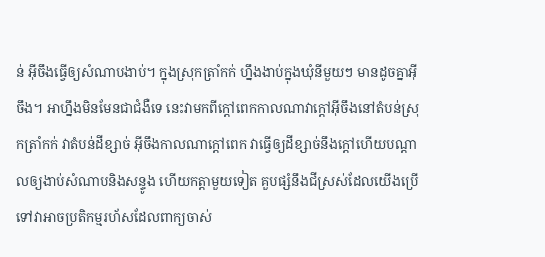ន់ អ៊ីចឹងធ្វើឲ្យសំណាបងាប់។ ក្នុងស្រុកត្រាំកក់ ហ្នឹងងាប់ក្នុងឃុំនីមួយៗ មានដូចគ្នាអ៊ីចឹង។ អាហ្នឹងមិនមែនជាជំងឺទេ នេះវាមកពីក្ដៅពេកកាលណាវាក្ដៅអ៊ីចឹងនៅតំបន់ស្រុកត្រាំកក់ វាតំបន់ដីខ្សាច់ អ៊ីចឹងកាលណាក្ដៅពេក វាធ្វើឲ្យដីខ្សាច់នឹងក្ដៅហើយបណ្ដាលឲ្យងាប់សំណាបនិងសន្ទូង ហើយកត្តាមួយទៀត គួបផ្សំនឹងជីស្រស់ដែលយើងប្រើទៅវាអាចប្រតិកម្មរហ័សដែលពាក្យចាស់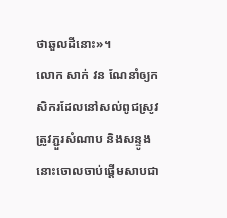ថាឆួលដីនោះ»។
លោក សាក់ វន ណែនាំឲ្យកសិករដែលនៅសល់ពូជស្រូវត្រូវភ្ជួរសំណាប និងសន្ទូងនោះចោលចាប់ផ្ដើមសាបជា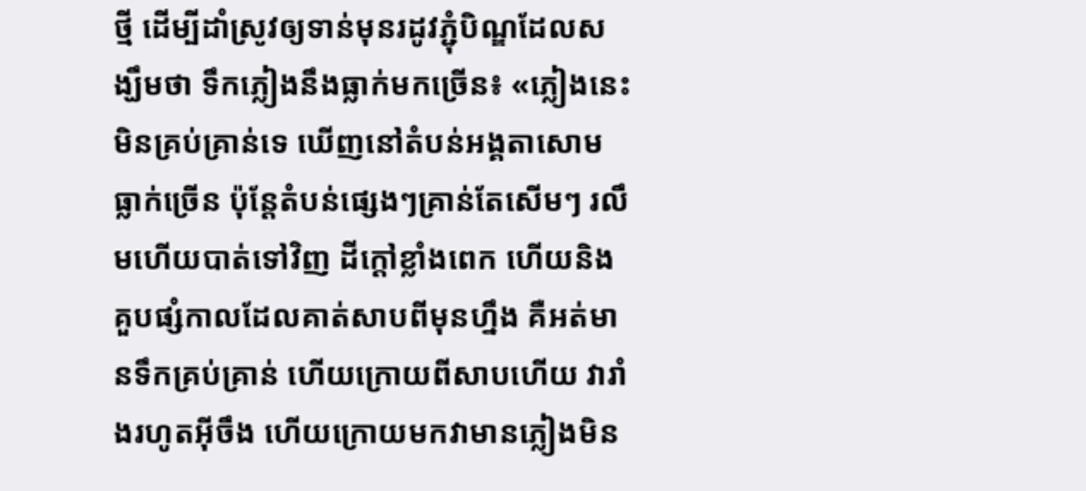ថ្មី ដើម្បីដាំស្រូវឲ្យទាន់មុនរដូវភ្ជុំបិណ្ឌដែលសង្ឃឹមថា ទឹកភ្លៀងនឹងធ្លាក់មកច្រើន៖ «ភ្លៀងនេះមិនគ្រប់គ្រាន់ទេ ឃើញនៅតំបន់អង្គតាសោម ធ្លាក់ច្រើន ប៉ុន្តែតំបន់ផ្សេងៗគ្រាន់តែសើមៗ រលឹមហើយបាត់ទៅវិញ ដីក្ដៅខ្លាំងពេក ហើយនិងគួបផ្សំកាលដែលគាត់សាបពីមុនហ្នឹង គឺអត់មានទឹកគ្រប់គ្រាន់ ហើយក្រោយពីសាបហើយ វារាំងរហូតអ៊ីចឹង ហើយក្រោយមកវាមានភ្លៀងមិន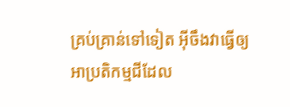គ្រប់គ្រាន់ទៅទៀត អ៊ីចឹងវាធ្វើឲ្យអាប្រតិកម្មជីដែល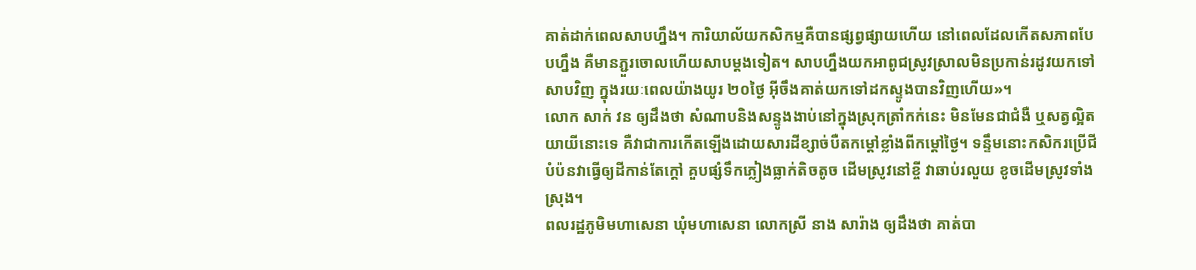គាត់ដាក់ពេលសាបហ្នឹង។ ការិយាល័យកសិកម្មគឺបានផ្សព្វផ្សាយហើយ នៅពេលដែលកើតសភាពបែបហ្នឹង គឺមានភ្ជួរចោលហើយសាបម្ដងទៀត។ សាបហ្នឹងយកអាពូជស្រូវស្រាលមិនប្រកាន់រដូវយកទៅសាបវិញ ក្នុងរយៈពេលយ៉ាងយូរ ២០ថ្ងៃ អ៊ីចឹងគាត់យកទៅដកស្ទូងបានវិញហើយ»។
លោក សាក់ វន ឲ្យដឹងថា សំណាបនិងសន្ទូងងាប់នៅក្នុងស្រុកត្រាំកក់នេះ មិនមែនជាជំងឺ ឬសត្វល្អិតយាយីនោះទេ គឺវាជាការកើតឡើងដោយសារដីខ្សាច់បឺតកម្ដៅខ្លាំងពីកម្ដៅថ្ងៃ។ ទន្ទឹមនោះកសិករប្រើជីបំប៉នវាធ្វើឲ្យដីកាន់តែក្តៅ គួបផ្សំទឹកភ្លៀងធ្លាក់តិចតូច ដើមស្រូវនៅខ្ចី វាឆាប់រលួយ ខូចដើមស្រូវទាំងស្រុង។
ពលរដ្ឋភូមិមហាសេនា ឃុំមហាសេនា លោកស្រី នាង សារ៉ាង ឲ្យដឹងថា គាត់បា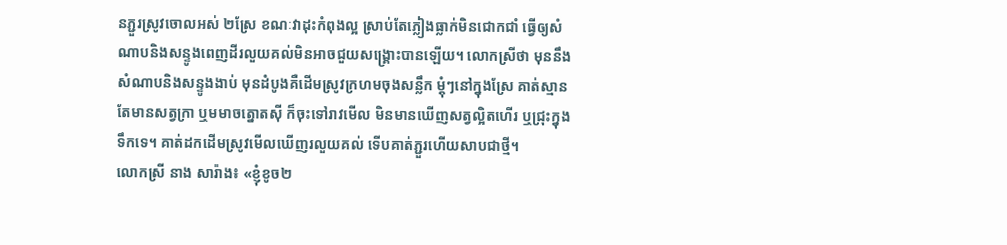នភ្ជួរស្រូវចោលអស់ ២ស្រែ ខណៈវាដុះកំពុងល្អ ស្រាប់តែភ្លៀងធ្លាក់មិនជោកជាំ ធ្វើឲ្យសំណាបនិងសន្ទូងពេញដីរលួយគល់មិនអាចជួយសង្គ្រោះបានឡើយ។ លោកស្រីថា មុននឹងសំណាបនិងសន្ទូងងាប់ មុនដំបូងគឺដើមស្រូវក្រហមចុងសន្លឹក ម្តុំៗនៅក្នុងស្រែ គាត់ស្មានតែមានសត្វក្រា ឬមមាចត្នោតស៊ី ក៏ចុះទៅរាវមើល មិនមានឃើញសត្វល្អិតហើរ ឬជ្រុះក្នុងទឹកទេ។ គាត់ដកដើមស្រូវមើលឃើញរលួយគល់ ទើបគាត់ភ្ជួរហើយសាបជាថ្មី។
លោកស្រី នាង សារ៉ាង៖ «ខ្ញុំខូច២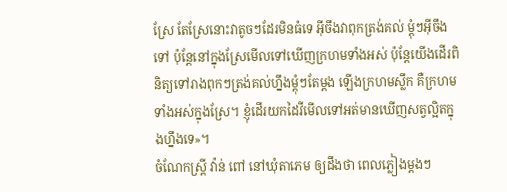ស្រែ តែស្រែនោះវាតូចៗដែរមិនធំទេ អ៊ីចឹងវាពុកត្រង់គល់ ម្តុំៗអ៊ីចឹងទៅ ប៉ុន្តែនៅក្នុងស្រែមើលទៅឃើញក្រហមទាំងអស់ ប៉ុន្តែយើងដើរពិនិត្យទៅរាងពុកៗត្រង់គល់ហ្នឹងម្តុំៗតែម្ដង ឡើងក្រហមស្លឹក គឺក្រហមទាំងអស់ក្នុងស្រែ។ ខ្ញុំដើរយកដៃវីមើលទៅអត់មានឃើញសត្វល្អិតក្នុងហ្នឹងទេ»។
ចំណែកស្ត្រី វ៉ាន់ ពៅ នៅឃុំតាភេម ឲ្យដឹងថា ពេលភ្លៀងម្តងៗ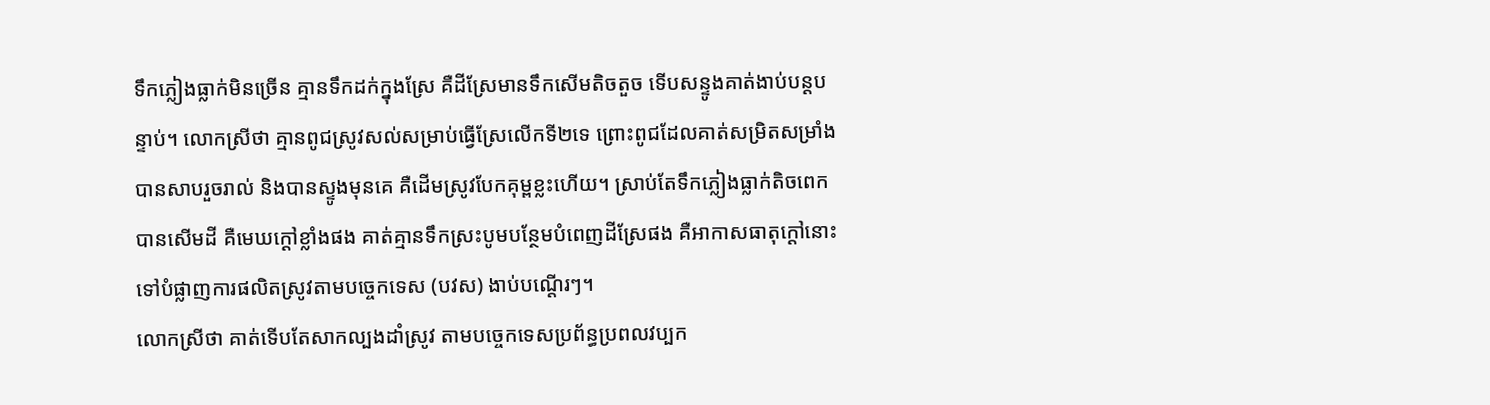ទឹកភ្លៀងធ្លាក់មិនច្រើន គ្មានទឹកដក់ក្នុងស្រែ គឺដីស្រែមានទឹកសើមតិចតួច ទើបសន្ទូងគាត់ងាប់បន្តបន្ទាប់។ លោកស្រីថា គ្មានពូជស្រូវសល់សម្រាប់ធ្វើស្រែលើកទី២ទេ ព្រោះពូជដែលគាត់សម្រិតសម្រាំងបានសាបរួចរាល់ និងបានស្ទូងមុនគេ គឺដើមស្រូវបែកគុម្ពខ្លះហើយ។ ស្រាប់តែទឹកភ្លៀងធ្លាក់តិចពេកបានសើមដី គឺមេឃក្ដៅខ្លាំងផង គាត់គ្មានទឹកស្រះបូមបន្ថែមបំពេញដីស្រែផង គឺអាកាសធាតុក្ដៅនោះទៅបំផ្លាញការផលិតស្រូវតាមបច្ចេកទេស (បវស) ងាប់បណ្តើរៗ។
លោកស្រីថា គាត់ទើបតែសាកល្បងដាំស្រូវ តាមបច្ចេកទេសប្រព័ន្ធប្រពលវប្បក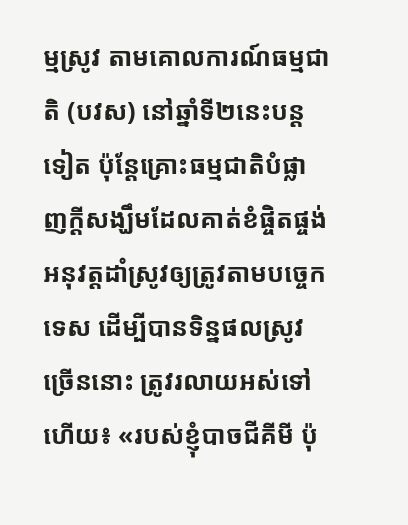ម្មស្រូវ តាមគោលការណ៍ធម្មជាតិ (បវស) នៅឆ្នាំទី២នេះបន្តទៀត ប៉ុន្តែគ្រោះធម្មជាតិបំផ្លាញក្តីសង្ឃឹមដែលគាត់ខំផ្ចិតផ្ចង់អនុវត្តដាំស្រូវឲ្យត្រូវតាមបច្ចេកទេស ដើម្បីបានទិន្នផលស្រូវច្រើននោះ ត្រូវរលាយអស់ទៅហើយ៖ «របស់ខ្ញុំបាចជីគីមី ប៉ុ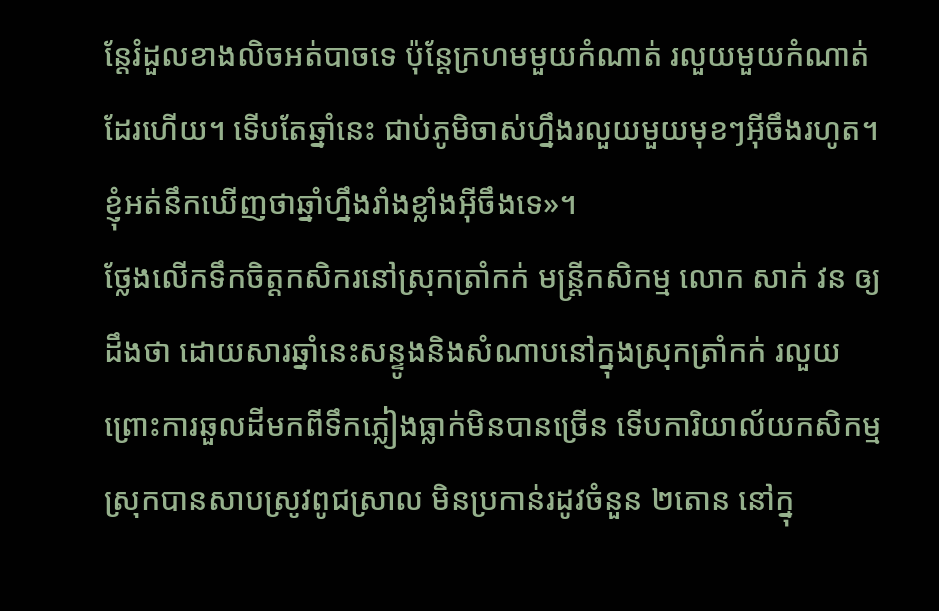ន្តែរំដួលខាងលិចអត់បាចទេ ប៉ុន្តែក្រហមមួយកំណាត់ រលួយមួយកំណាត់ដែរហើយ។ ទើបតែឆ្នាំនេះ ជាប់ភូមិចាស់ហ្នឹងរលួយមួយមុខៗអ៊ីចឹងរហូត។ ខ្ញុំអត់នឹកឃើញថាឆ្នាំហ្នឹងរាំងខ្លាំងអ៊ីចឹងទេ»។
ថ្លែងលើកទឹកចិត្តកសិករនៅស្រុកត្រាំកក់ មន្ត្រីកសិកម្ម លោក សាក់ វន ឲ្យដឹងថា ដោយសារឆ្នាំនេះសន្ទូងនិងសំណាបនៅក្នុងស្រុកត្រាំកក់ រលួយ ព្រោះការឆួលដីមកពីទឹកភ្លៀងធ្លាក់មិនបានច្រើន ទើបការិយាល័យកសិកម្មស្រុកបានសាបស្រូវពូជស្រាល មិនប្រកាន់រដូវចំនួន ២តោន នៅក្នុ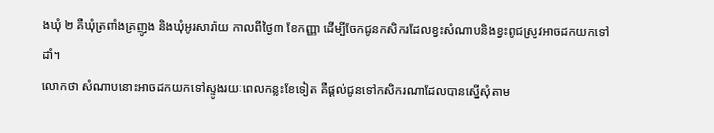ងឃុំ ២ គឺឃុំត្រពាំងគ្រញូង និងឃុំអូរសារ៉ាយ កាលពីថ្ងៃ៣ ខែកញ្ញា ដើម្បីចែកជូនកសិករដែលខ្វះសំណាបនិងខ្វះពូជស្រូវអាចដកយកទៅដាំ។
លោកថា សំណាបនោះអាចដកយកទៅស្ទូងរយៈពេលកន្លះខែទៀត គឺផ្ដល់ជូនទៅកសិករណាដែលបានស្នើសុំតាម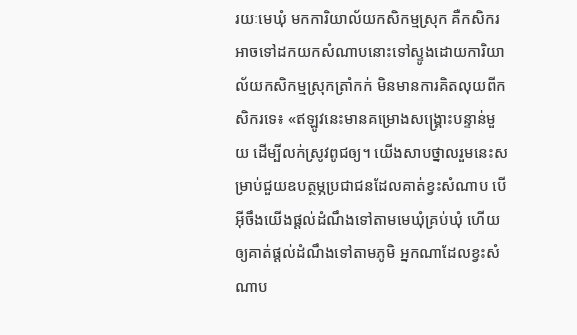រយៈមេឃុំ មកការិយាល័យកសិកម្មស្រុក គឺកសិករអាចទៅដកយកសំណាបនោះទៅស្ទូងដោយការិយាល័យកសិកម្មស្រុកត្រាំកក់ មិនមានការគិតលុយពីកសិករទេ៖ «ឥឡូវនេះមានគម្រោងសង្គ្រោះបន្ទាន់មួយ ដើម្បីលក់ស្រូវពូជឲ្យ។ យើងសាបថ្នាលរួមនេះសម្រាប់ជួយឧបត្ថម្ភប្រជាជនដែលគាត់ខ្វះសំណាប បើអ៊ីចឹងយើងផ្ដល់ដំណឹងទៅតាមមេឃុំគ្រប់ឃុំ ហើយឲ្យគាត់ផ្ដល់ដំណឹងទៅតាមភូមិ អ្នកណាដែលខ្វះសំណាប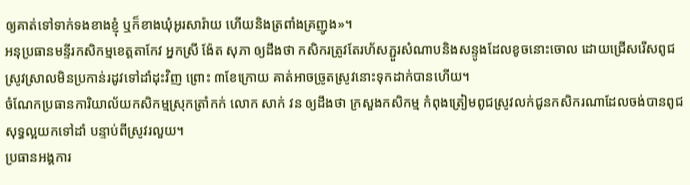ឲ្យគាត់ទៅទាក់ទងខាងខ្ញុំ ឬក៏ខាងឃុំអូរសារ៉ាយ ហើយនិងត្រពាំងគ្រញូង»។
អនុប្រធានមន្ទីរកសិកម្មខេត្តតាកែវ អ្នកស្រី ង៉ែត សុភា ឲ្យដឹងថា កសិករត្រូវតែរហ័សភ្ជួរសំណាបនិងសន្ទូងដែលខូចនោះចោល ដោយជ្រើសរើសពូជស្រូវស្រាលមិនប្រកាន់រដូវទៅដាំដុះវិញ ព្រោះ ៣ខែក្រោយ គាត់អាចច្រូតស្រូវនោះទុកដាក់បានហើយ។
ចំណែកប្រធានការិយាល័យកសិកម្មស្រុកត្រាំកក់ លោក សាក់ វន ឲ្យដឹងថា ក្រសួងកសិកម្ម កំពុងត្រៀមពូជស្រូវលក់ជូនកសិករណាដែលចង់បានពូជសុទ្ធល្អយកទៅដាំ បន្ទាប់ពីស្រូវរលួយ។
ប្រធានអង្គការ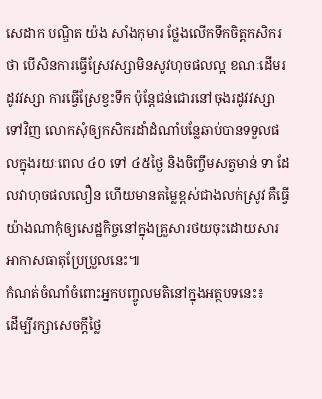សេដាក បណ្ឌិត យ៉ង សាំងកុមារ ថ្លែងលើកទឹកចិត្តកសិករថា បើសិនការធ្វើស្រែវស្សាមិនសូវហុចផលល្អ ខណៈដើមរដូវវស្សា ការធ្វើស្រែខ្វះទឹក ប៉ុន្តែជន់ជោរនៅចុងរដូវវស្សាទៅវិញ លោកសុំឲ្យកសិករដាំដំណាំបន្លែឆាប់បានទទួលផលក្នុងរយៈពេល ៤០ ទៅ ៤៥ថ្ងៃ និងចិញ្ចឹមសត្វមាន់ ទា ដែលវាហុចផលលឿន ហើយមានតម្លៃខ្ពស់ជាងលក់ស្រូវ គឺធ្វើយ៉ាងណាកុំឲ្យសេដ្ឋកិច្ចនៅក្នុងគ្រួសារថយចុះដោយសារអាកាសធាតុប្រែប្រួលនេះ៕
កំណត់ចំណាំចំពោះអ្នកបញ្ចូលមតិនៅក្នុងអត្ថបទនេះ៖
ដើម្បីរក្សាសេចក្ដីថ្លៃ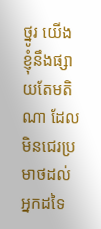ថ្នូរ យើងខ្ញុំនឹងផ្សាយតែមតិណា ដែលមិនជេរប្រមាថដល់អ្នកដទៃ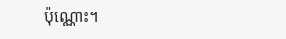ប៉ុណ្ណោះ។